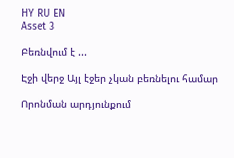HY RU EN
Asset 3

Բեռնվում է ...

Էջի վերջ Այլ էջեր չկան բեռնելու համար

Որոնման արդյունքում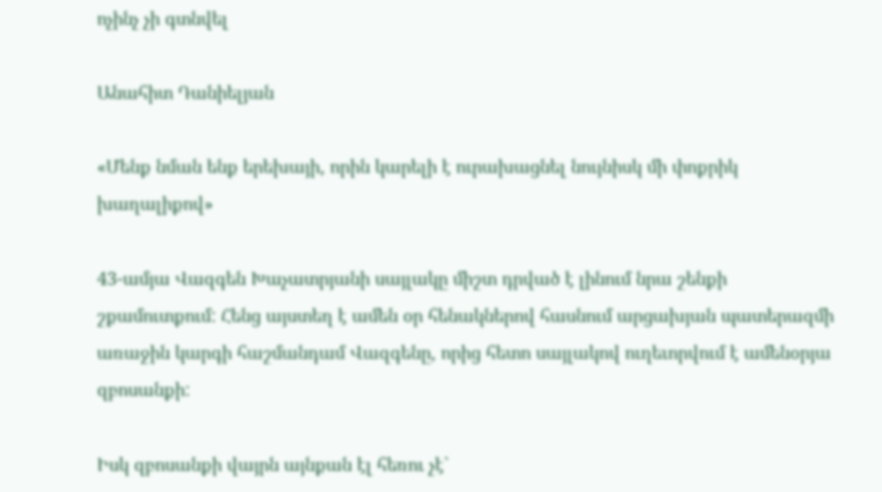ոչինչ չի գտնվել

Անահիտ Դանիելյան

«Մենք նման ենք երեխայի, որին կարելի է ուրախացնել նույնիսկ մի փոքրիկ խաղալիքով»

43-ամյա Վազգեն Խաչատրյանի սայլակը միշտ դրված է լինում նրա շենքի շքամուտքում: Հենց այստեղ է ամեն օր հենակներով հասնում արցախյան պատերազմի առաջին կարգի հաշմանդամ Վազգենը, որից հետո սայլակով ուղեւորվում է ամենօրյա զբոսանքի:

Իսկ զբոսանքի վայրն այնքան էլ հեռու չէ`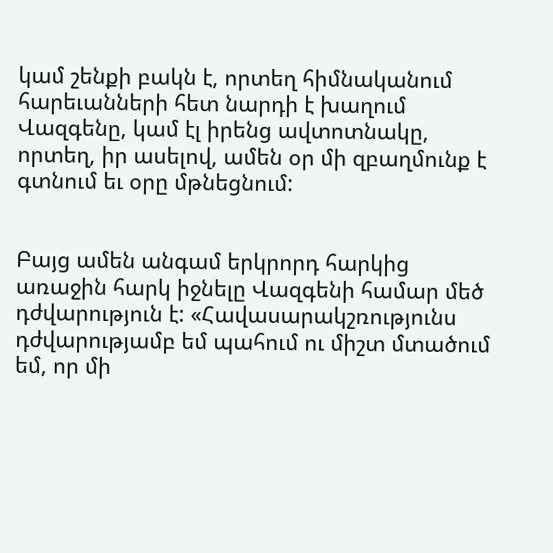կամ շենքի բակն է, որտեղ հիմնականում հարեւանների հետ նարդի է խաղում Վազգենը, կամ էլ իրենց ավտոտնակը, որտեղ, իր ասելով, ամեն օր մի զբաղմունք է գտնում եւ օրը մթնեցնում:


Բայց ամեն անգամ երկրորդ հարկից առաջին հարկ իջնելը Վազգենի համար մեծ դժվարություն է: «Հավասարակշռությունս դժվարությամբ եմ պահում ու միշտ մտածում եմ, որ մի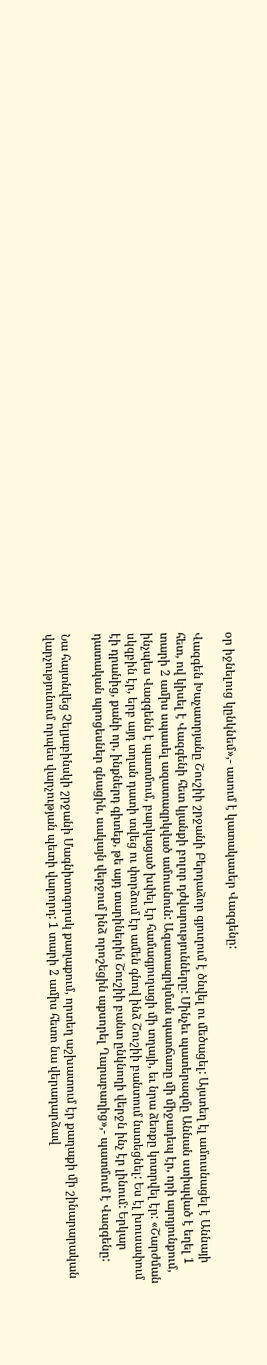օր իջնելուց կընկնեմ»,- ասում է կատակասեր Վազգենը:

Վազգեն Խաչատրյանը Շուշիի շրջանի Բերդաձոր գյուղում է ծնվել ու մեծացել: Այստեղ էլ ամուսնացել է Աննայի հետ, ով կիսել է Վազգենի հետ կյանքի բոլոր դժվարությունները: Մինչեւ պատերազմը Աննան ստիպված է եղել 1 տարի 2 ամիս սպասել ազատազրկված ամուսնուն: Ազատազրկման պատճառը մի միջադեպ էր, որի արդյունքում, ինչպես Վազգենն է պատմում, բարկացած խփել էր համագյուղացի մի տղայի, եւ նրա ձեռքը կոտրվել էր: «Շարժման սկզբին էր, երբ այդ տղան դատի տվեց ու փորձում էր ամեն գնով ինձ Շուշիի բանտում նստեցնել: Ես էլ խուսափում էի դրանից, քանի որ, ինքներդ գիտեք, թե այդ տարիներին Շուշիի բանտ ընկնողի վերջն ինչ էր լինում: Երկար դատական պրոցեսներ գնացին, սակայն վերջում ինձ որոշեցին աքսորել Ղարաբաղից»,- պատմում է Վազգենը:

Նա հայտնվեց Չելյաբինսկի շրջանի Մագնիտոգորսկ քաղաքում, որտեղ աշխատում էր քաղաքի մի շինարարական վարչությունում որպես վարչության պետի վարորդ: 1 տարի 2 ամիս հետո նա վերադարձավ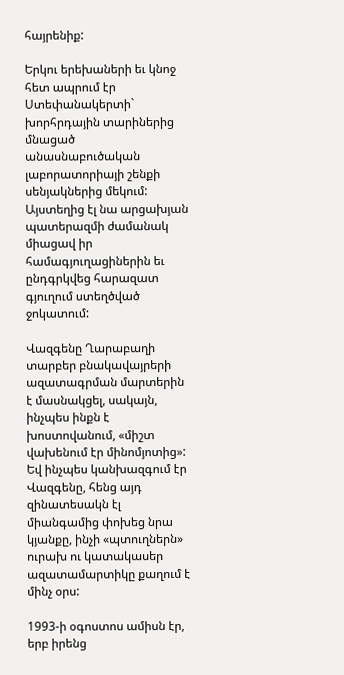հայրենիք:

Երկու երեխաների եւ կնոջ հետ ապրում էր Ստեփանակերտի` խորհրդային տարիներից մնացած անասնաբուծական լաբորատորիայի շենքի սենյակներից մեկում: Այստեղից էլ նա արցախյան պատերազմի ժամանակ միացավ իր համագյուղացիներին եւ ընդգրկվեց հարազատ գյուղում ստեղծված ջոկատում:

Վազգենը Ղարաբաղի տարբեր բնակավայրերի ազատագրման մարտերին է մասնակցել, սակայն, ինչպես ինքն է խոստովանում, «միշտ վախենում էր մինոմյոտից»: Եվ ինչպես կանխազգում էր Վազգենը, հենց այդ զինատեսակն էլ միանգամից փոխեց նրա կյանքը, ինչի «պտուղներն» ուրախ ու կատակասեր ազատամարտիկը քաղում է մինչ օրս:

1993-ի օգոստոս ամիսն էր, երբ իրենց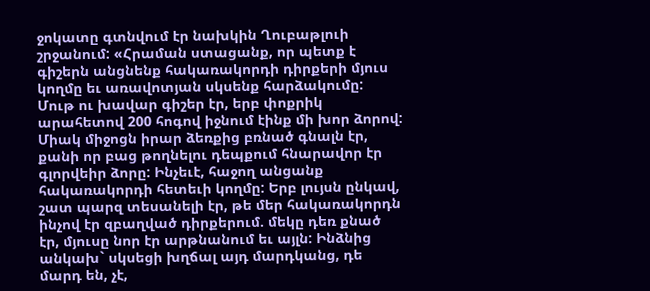ջոկատը գտնվում էր նախկին Ղուբաթլուի շրջանում: «Հրաման ստացանք, որ պետք է գիշերն անցնենք հակառակորդի դիրքերի մյուս կողմը եւ առավոտյան սկսենք հարձակումը: Մութ ու խավար գիշեր էր, երբ փոքրիկ արահետով 200 հոգով իջնում էինք մի խոր ձորով: Միակ միջոցն իրար ձեռքից բռնած գնալն էր, քանի որ բաց թողնելու դեպքում հնարավոր էր գլորվեիր ձորը: Ինչեւէ, հաջող անցանք հակառակորդի հետեւի կողմը: Երբ լույսն ընկավ, շատ պարզ տեսանելի էր, թե մեր հակառակորդն ինչով էր զբաղված դիրքերում. մեկը դեռ քնած էր, մյուսը նոր էր արթնանում եւ այլն: Ինձնից անկախ` սկսեցի խղճալ այդ մարդկանց, դե մարդ են, չէ,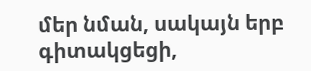մեր նման, սակայն երբ գիտակցեցի,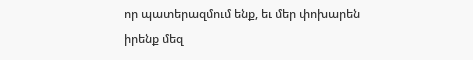որ պատերազմում ենք, եւ մեր փոխարեն իրենք մեզ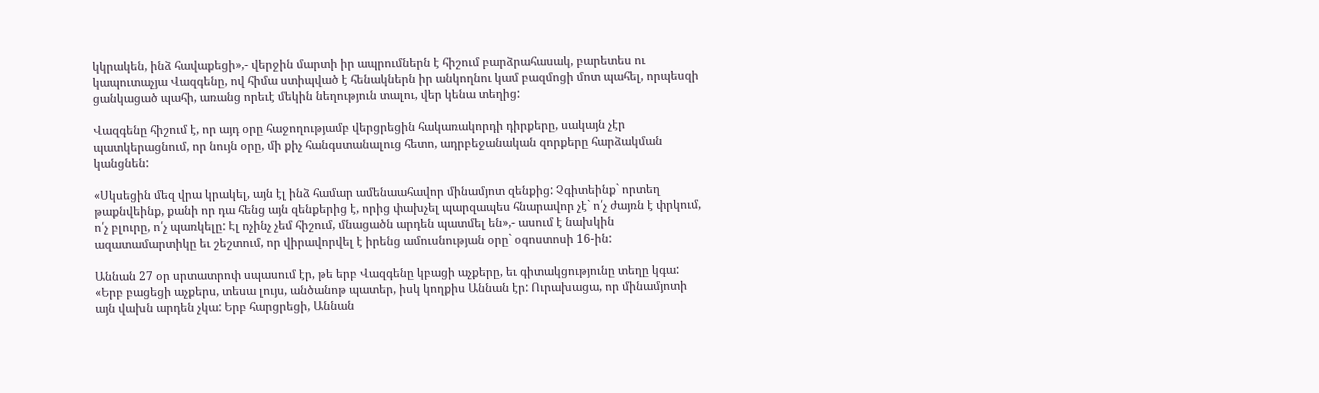կկրակեն, ինձ հավաքեցի»,- վերջին մարտի իր ապրումներն է հիշում բարձրահասակ, բարետես ու կապուտաչյա Վազգենը, ով հիմա ստիպված է հենակներն իր անկողնու կամ բազմոցի մոտ պահել, որպեսզի ցանկացած պահի, առանց որեւէ մեկին նեղություն տալու, վեր կենա տեղից:

Վազգենը հիշում է, որ այդ օրը հաջողությամբ վերցրեցին հակառակորդի դիրքերը, սակայն չէր պատկերացնում, որ նույն օրը, մի քիչ հանգստանալուց հետո, ադրբեջանական զորքերը հարձակման կանցնեն:

«Սկսեցին մեզ վրա կրակել, այն էլ ինձ համար ամենաահավոր մինամյոտ զենքից: Չգիտեինք` որտեղ թաքնվեինք, քանի որ դա հենց այն զենքերից է, որից փախչել պարզապես հնարավոր չէ` ո՛չ ժայռն է փրկում, ո՛չ բլուրը, ո՛չ պառկելը: Էլ ոչինչ չեմ հիշում, մնացածն արդեն պատմել են»,- ասում է նախկին ազատամարտիկը եւ շեշտում, որ վիրավորվել է իրենց ամուսնության օրը` օգոստոսի 16-ին:

Աննան 27 օր սրտատրոփ սպասում էր, թե երբ Վազգենը կբացի աչքերը, եւ գիտակցությունը տեղը կգա:
«Երբ բացեցի աչքերս, տեսա լույս, անծանոթ պատեր, իսկ կողքիս Աննան էր: Ուրախացա, որ մինամյոտի այն վախն արդեն չկա: Երբ հարցրեցի, Աննան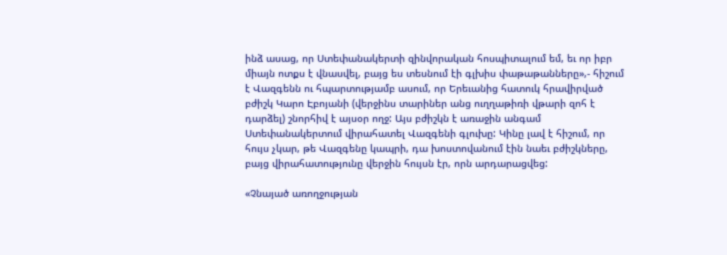ինձ ասաց, որ Ստեփանակերտի զինվորական հոսպիտալում եմ, եւ որ իբր միայն ոտքս է վնասվել, բայց ես տեսնում էի գլխիս փաթաթանները»,- հիշում է Վազգենն ու հպարտությամբ ասում, որ Երեւանից հատուկ հրավիրված բժիշկ Կարո Էբոյանի (վերջինս տարիներ անց ուղղաթիռի վթարի զոհ է դարձել) շնորհիվ է այսօր ողջ: Այս բժիշկն է առաջին անգամ Ստեփանակերտում վիրահատել Վազգենի գլուխը: Կինը լավ է հիշում, որ հույս չկար, թե Վազգենը կապրի, դա խոստովանում էին նաեւ բժիշկները, բայց վիրահատությունը վերջին հույսն էր, որն արդարացվեց:

«Չնայած առողջության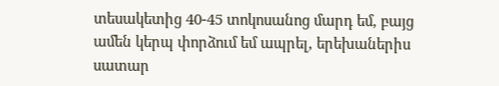տեսակետից 40-45 տոկոսանոց մարդ եմ, բայց ամեն կերպ փորձում եմ ապրել, երեխաներիս սատար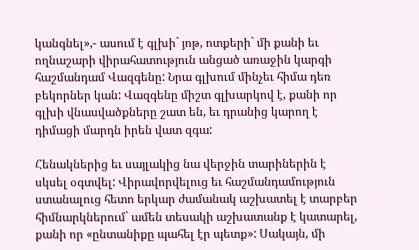կանգնել»,- ասում է գլխի` յոթ, ոտքերի` մի քանի եւ ողնաշարի վիրահատություն անցած առաջին կարգի հաշմանդամ Վազգենը: Նրա գլխում մինչեւ հիմա դեռ բեկորներ կան: Վազգենը միշտ գլխարկով է, քանի որ գլխի վնասվածքները շատ են, եւ դրանից կարող է դիմացի մարդն իրեն վատ զգա:

Հենակներից եւ սայլակից նա վերջին տարիներին է սկսել օգտվել: Վիրավորվելուց եւ հաշմանդամություն ստանալուց հետո երկար ժամանակ աշխատել է տարբեր հիմնարկներում` ամեն տեսակի աշխատանք է կատարել, քանի որ «ընտանիքը պահել էր պետք»: Սակայն, մի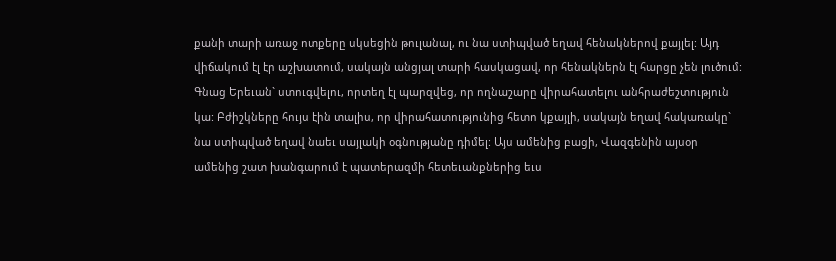քանի տարի առաջ ոտքերը սկսեցին թուլանալ, ու նա ստիպված եղավ հենակներով քայլել: Այդ վիճակում էլ էր աշխատում, սակայն անցյալ տարի հասկացավ, որ հենակներն էլ հարցը չեն լուծում: Գնաց Երեւան` ստուգվելու, որտեղ էլ պարզվեց, որ ողնաշարը վիրահատելու անհրաժեշտություն կա: Բժիշկները հույս էին տալիս, որ վիրահատությունից հետո կքայլի, սակայն եղավ հակառակը` նա ստիպված եղավ նաեւ սայլակի օգնությանը դիմել: Այս ամենից բացի, Վազգենին այսօր ամենից շատ խանգարում է պատերազմի հետեւանքներից եւս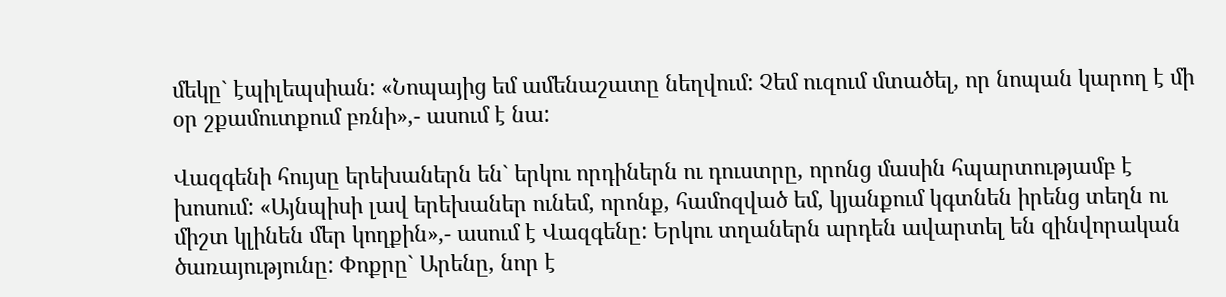մեկը` էպիլեպսիան: «Նոպայից եմ ամենաշատը նեղվում: Չեմ ուզում մտածել, որ նոպան կարող է մի օր շքամուտքում բռնի»,- ասում է նա:

Վազգենի հույսը երեխաներն են` երկու որդիներն ու դուստրը, որոնց մասին հպարտությամբ է խոսում: «Այնպիսի լավ երեխաներ ունեմ, որոնք, համոզված եմ, կյանքում կգտնեն իրենց տեղն ու միշտ կլինեն մեր կողքին»,- ասում է Վազգենը: Երկու տղաներն արդեն ավարտել են զինվորական ծառայությունը: Փոքրը` Արենը, նոր է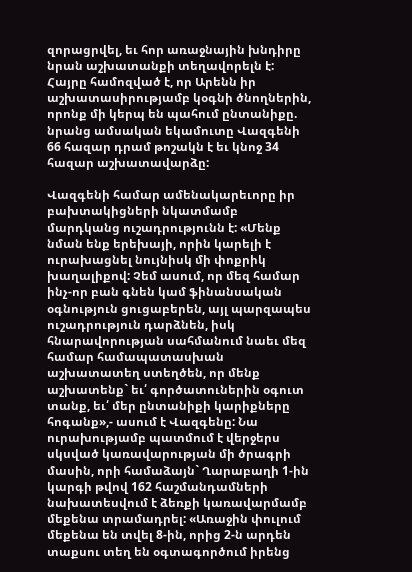զորացրվել, եւ հոր առաջնային խնդիրը նրան աշխատանքի տեղավորելն է:
Հայրը համոզված է, որ Արենն իր աշխատասիրությամբ կօգնի ծնողներին, որոնք մի կերպ են պահում ընտանիքը. նրանց ամսական եկամուտը Վազգենի 66 հազար դրամ թոշակն է եւ կնոջ 34 հազար աշխատավարձը:

Վազգենի համար ամենակարեւորը իր բախտակիցների նկատմամբ մարդկանց ուշադրությունն է: «Մենք նման ենք երեխայի, որին կարելի է ուրախացնել նույնիսկ մի փոքրիկ խաղալիքով: Չեմ ասում, որ մեզ համար ինչ-որ բան գնեն կամ ֆինանսական օգնություն ցուցաբերեն, այլ պարզապես ուշադրություն դարձնեն, իսկ հնարավորության սահմանում նաեւ մեզ համար համապատասխան աշխատատեղ ստեղծեն, որ մենք աշխատենք` եւ՛ գործատուներին օգուտ տանք, եւ՛ մեր ընտանիքի կարիքները հոգանք»,- ասում է Վազգենը: Նա ուրախությամբ պատմում է վերջերս սկսված կառավարության մի ծրագրի մասին, որի համաձայն` Ղարաբաղի 1-ին կարգի թվով 162 հաշմանդամների նախատեսվում է ձեռքի կառավարմամբ մեքենա տրամադրել: «Առաջին փուլում մեքենա են տվել 8-ին, որից 2-ն արդեն տաքսու տեղ են օգտագործում իրենց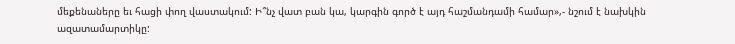մեքենաները եւ հացի փող վաստակում: Ի՞նչ վատ բան կա, կարգին գործ է այդ հաշմանդամի համար»,- նշում է նախկին ազատամարտիկը: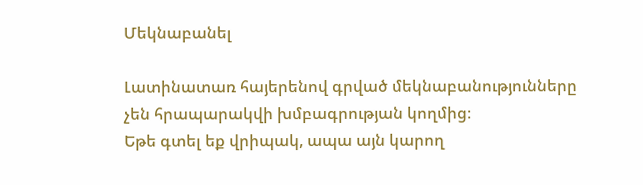Մեկնաբանել

Լատինատառ հայերենով գրված մեկնաբանությունները չեն հրապարակվի խմբագրության կողմից։
Եթե գտել եք վրիպակ, ապա այն կարող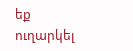եք ուղարկել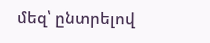մեզ՝ ընտրելով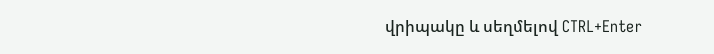վրիպակը և սեղմելով CTRL+Enter